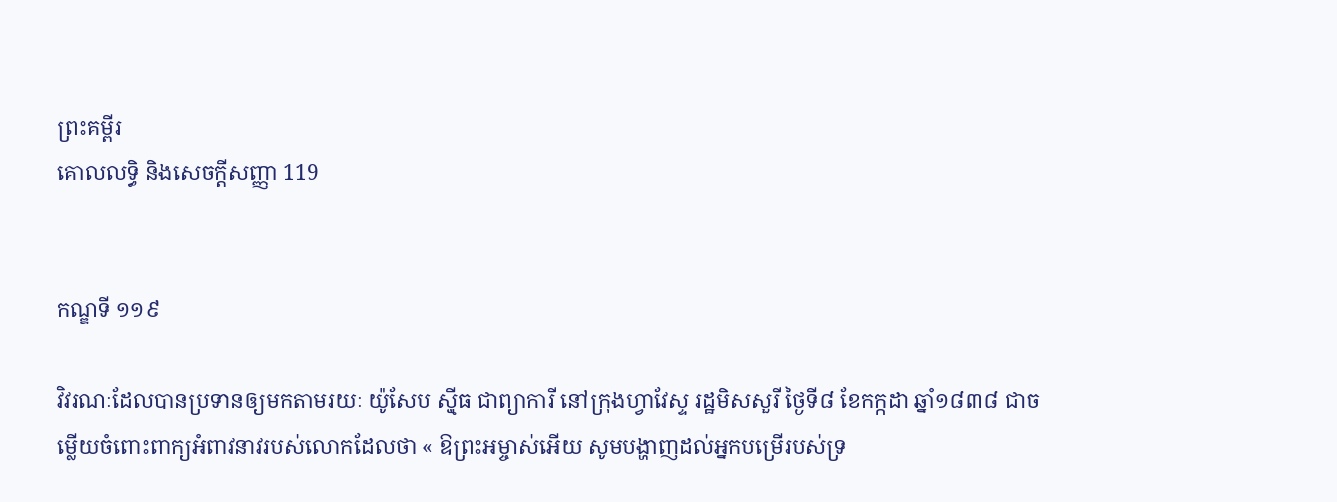ព្រះគម្ពីរ
គោលលទ្ធិ និងសេចក្ដីសញ្ញា 119


កណ្ឌទី ១១៩

វិវរណៈដែលបានប្រទានឲ្យមកតាមរយៈ យ៉ូសែប ស៊្មីធ ជាព្យាការី នៅក្រុងហ្វាវែស្ទ រដ្ឋមិសសួរី ថ្ងៃទី៨ ខែកក្កដា ឆ្នាំ១៨៣៨ ជាចម្លើយចំពោះពាក្យអំពាវនាវរបស់លោកដែលថា « ឱព្រះអម្ចាស់អើយ សូមបង្ហាញដល់អ្នកបម្រើរបស់ទ្រ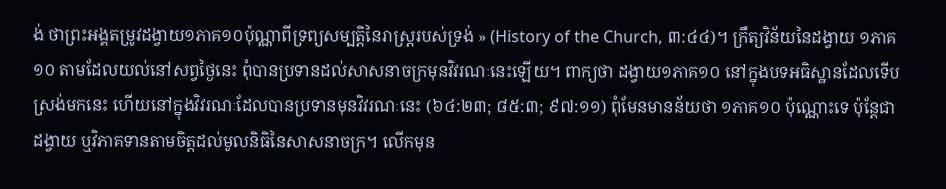ង់ ថាព្រះអង្គតម្រូវដង្វាយ១ភាគ១០ប៉ុណ្ណាពីទ្រព្យសម្បត្តិនៃរាស្ត្ររបស់ទ្រង់ » (History of the Church, ៣:៤៤)។ ក្រឹត្យវិន័យនៃដង្វាយ ១ភាគ១០ តាមដែលយល់នៅសព្វថ្ងៃនេះ ពុំបានប្រទានដល់សាសនាចក្រមុនវិវរណៈនេះឡើយ។ ពាក្យថា ដង្វាយ១ភាគ១០ នៅក្នុងបទអធិស្ឋានដែលទើបស្រង់មកនេះ ហើយនៅក្នុងវិវរណៈដែលបានប្រទានមុនវិវរណៈនេះ (៦៤:២៣; ៨៥:៣; ៩៧:១១) ពុំមែនមានន័យថា ១ភាគ១០ ប៉ុណ្ណោះទេ ប៉ុន្តែជាដង្វាយ ឬវិភាគទានតាមចិត្តដល់មូលនិធិនៃសាសនាចក្រ។ លើកមុន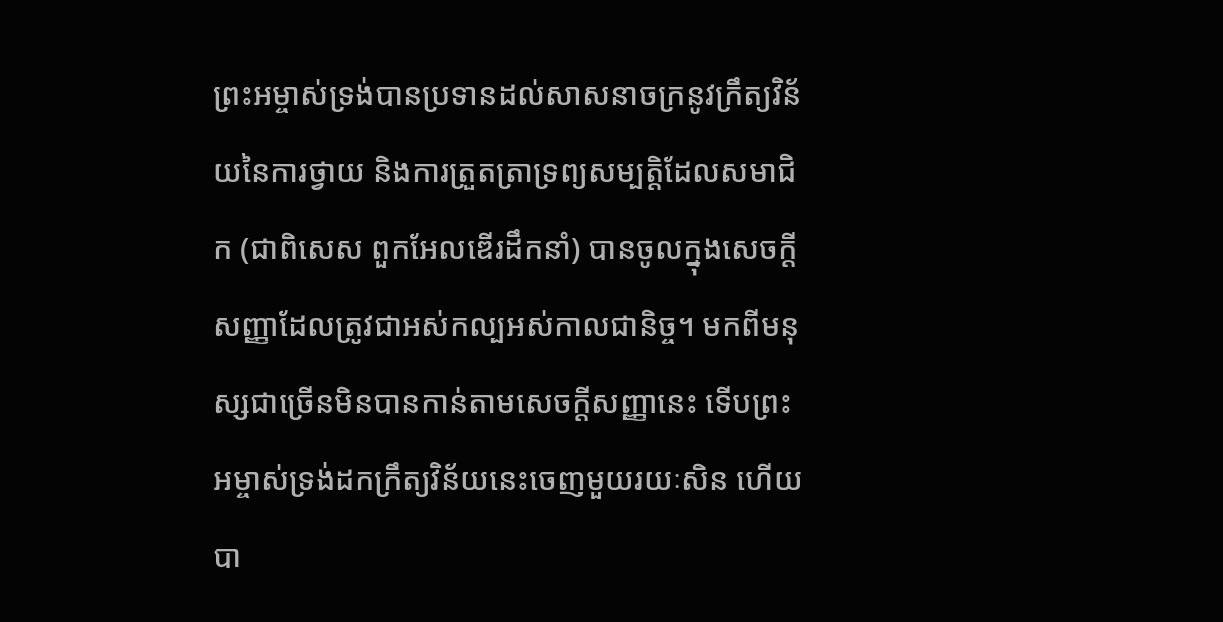ព្រះអម្ចាស់ទ្រង់បានប្រទានដល់សាសនាចក្រនូវក្រឹត្យវិន័យនៃការថ្វាយ និងការត្រួតត្រាទ្រព្យសម្បត្តិដែលសមាជិក (ជាពិសេស ពួកអែលឌើរដឹកនាំ) បានចូលក្នុងសេចក្ដីសញ្ញាដែលត្រូវជាអស់កល្បអស់កាលជានិច្ច។ មកពីមនុស្សជាច្រើនមិនបានកាន់តាមសេចក្ដីសញ្ញានេះ ទើបព្រះអម្ចាស់ទ្រង់ដកក្រឹត្យវិន័យនេះចេញមួយរយៈសិន ហើយបា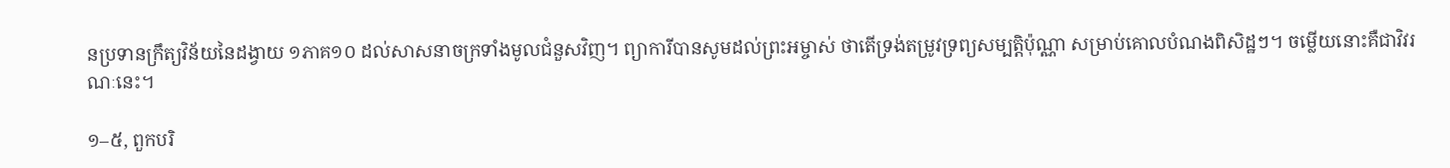នប្រទានក្រឹត្យវិន័យនៃដង្វាយ ១ភាគ១០ ដល់សាសនាចក្រទាំងមូលជំនួសវិញ។ ព្យាការីបានសូមដល់ព្រះអម្ចាស់ ថាតើទ្រង់តម្រូវទ្រព្យសម្បត្តិប៉ុណ្ណា សម្រាប់គោលបំណងពិសិដ្ឋៗ។ ចម្លើយនោះគឺជាវិវរណៈនេះ។

១–៥, ពួកបរិ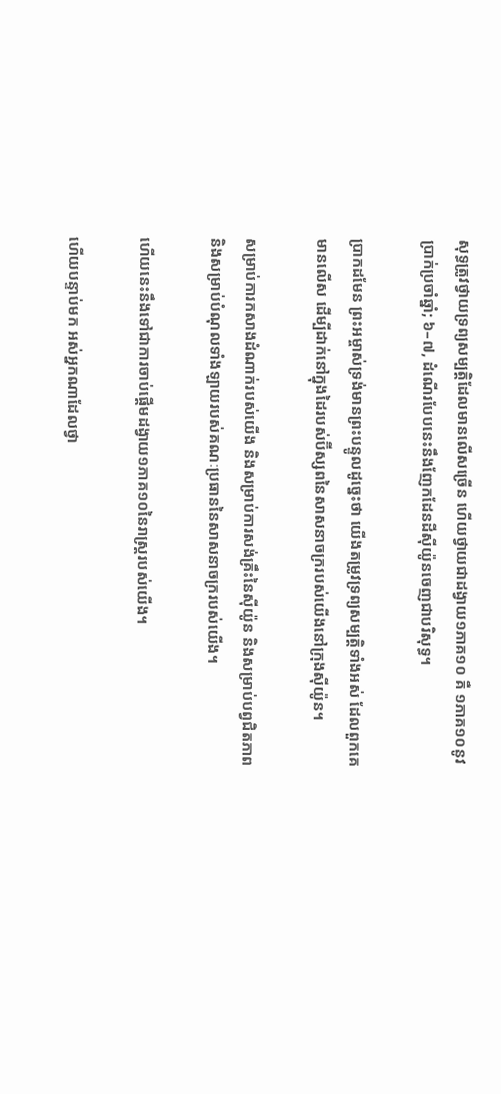សុទ្ធត្រូវថ្វាយទ្រព្យសម្បត្តិដែលមានលើសច្រើន ហើយថ្វាយជាដង្វាយ១ភាគ១០ គឺ ១ភាគ១០នូវប្រាក់ប្រចាំឆ្នាំ; ៦–៧, ដំណើរបែបនេះនឹងញែកដែនដីស៊ីយ៉ូនចេញជាបរិសុទ្ធ។

ប្រាកដមែន ព្រះអម្ចាស់ទ្រង់មានព្រះបន្ទូលដូច្នេះថា យើងតម្រូវទ្រព្យសម្បត្តិទាំងអស់ ដែលពួកគេមានលើស ដើម្បីដាក់នៅក្នុងដៃរបស់ប៊ីស្សពនៃសាសនាចក្ររបស់យើងនៅក្រុងស៊ីយ៉ូន។

សម្រាប់ការកសាងដំណាក់របស់យើង និងសម្រាប់ការសង់គ្រឹះនៃស៊ីយ៉ូន និងសម្រាប់បព្វជិតភាព និងសម្រាប់បំណុលទាំងឡាយរបស់គណៈប្រធាននៃសាសនាចក្ររបស់យើង។

ហើយនេះនឹងទៅជាការចាប់ផ្ដើមដង្វាយ១ភាគ១០នៃរាស្ត្ររបស់យើង។

ហើយបន្ទាប់មក អស់អ្នកណាដែលថ្វា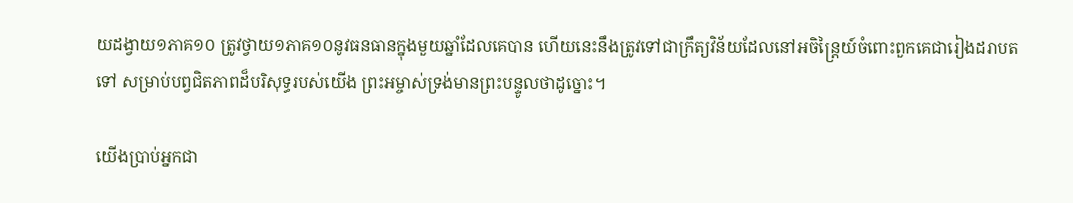យដង្វាយ១ភាគ១០ ត្រូវថ្វាយ១ភាគ១០នូវធនធានក្នុងមួយឆ្នាំដែលគេបាន ហើយនេះនឹងត្រូវទៅជាក្រឹត្យវិន័យដែលនៅអចិន្ត្រៃយ៍ចំពោះពួកគេជារៀងដរាបតទៅ សម្រាប់បព្វជិតភាពដ៏បរិសុទ្ធរបស់យើង ព្រះអម្ចាស់ទ្រង់មានព្រះបន្ទូលថាដូច្នោះ។

យើងប្រាប់អ្នកជា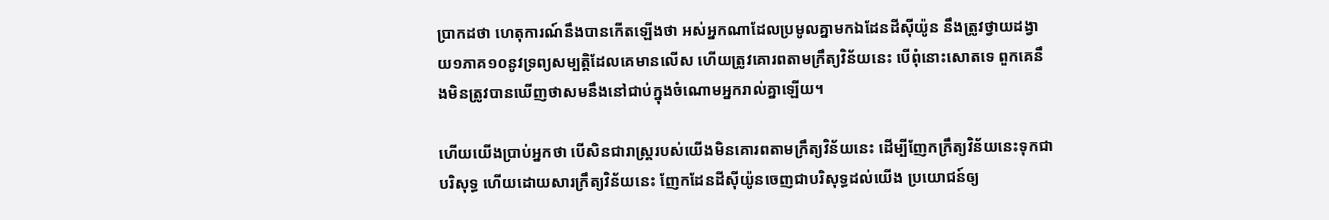ប្រាកដថា ហេតុការណ៍នឹងបានកើតឡើងថា អស់អ្នកណាដែលប្រមូលគ្នាមកឯដែនដីស៊ីយ៉ូន នឹងត្រូវថ្វាយដង្វាយ១ភាគ១០នូវទ្រព្យសម្បត្តិដែលគេមានលើស ហើយត្រូវគោរពតាមក្រឹត្យវិន័យនេះ បើពុំនោះសោតទេ ពួកគេនឹងមិនត្រូវបានឃើញថាសមនឹងនៅជាប់ក្នុងចំណោមអ្នករាល់គ្នាឡើយ។

ហើយយើងប្រាប់អ្នកថា បើសិនជារាស្ត្ររបស់យើងមិនគោរពតាមក្រឹត្យវិន័យនេះ ដើម្បីញែកក្រឹត្យវិន័យនេះទុកជាបរិសុទ្ធ ហើយដោយសារក្រឹត្យវិន័យនេះ ញែកដែនដីស៊ីយ៉ូនចេញជាបរិសុទ្ធដល់យើង ប្រយោជន៍ឲ្យ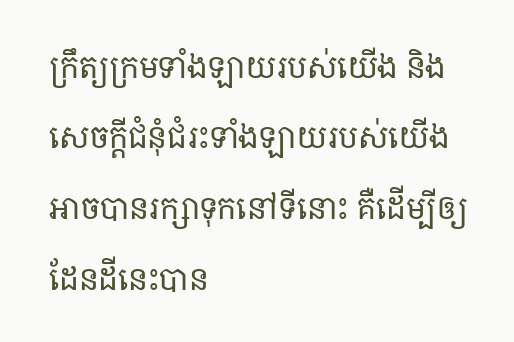ក្រឹត្យក្រមទាំងឡាយរបស់យើង និងសេចក្ដីជំនុំជំរះទាំងឡាយរបស់យើង អាចបានរក្សាទុកនៅទីនោះ គឺដើម្បីឲ្យដែនដីនេះបាន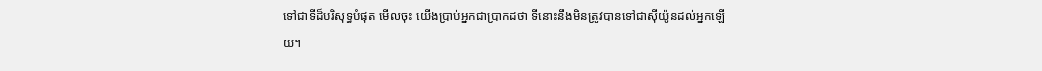ទៅជាទីដ៏បរិសុទ្ធបំផុត មើលចុះ យើងប្រាប់អ្នកជាប្រាកដថា ទីនោះនឹងមិនត្រូវបានទៅជាស៊ីយ៉ូនដល់អ្នកឡើយ។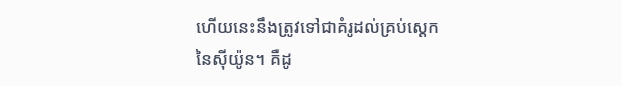ហើយនេះនឹងត្រូវទៅជាគំរូដល់គ្រប់ស្តេកនៃស៊ីយ៉ូន។ គឺដូ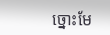ច្នោះមែ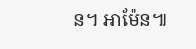ន។ អាម៉ែន៕